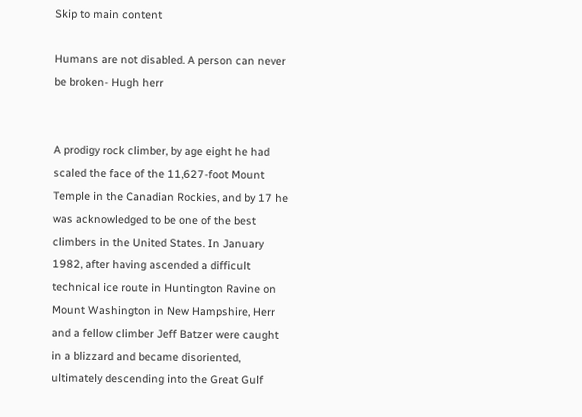Skip to main content

Humans are not disabled. A person can never be broken- Hugh herr


A prodigy rock climber, by age eight he had scaled the face of the 11,627-foot Mount Temple in the Canadian Rockies, and by 17 he was acknowledged to be one of the best climbers in the United States. In January 1982, after having ascended a difficult technical ice route in Huntington Ravine on Mount Washington in New Hampshire, Herr and a fellow climber Jeff Batzer were caught in a blizzard and became disoriented, ultimately descending into the Great Gulf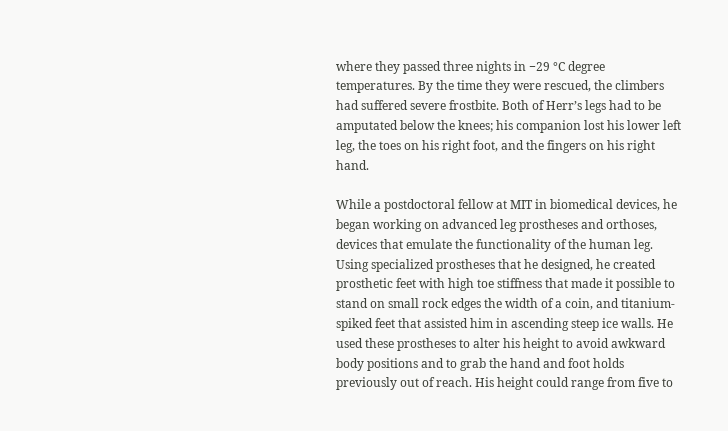where they passed three nights in −29 °C degree temperatures. By the time they were rescued, the climbers had suffered severe frostbite. Both of Herr’s legs had to be amputated below the knees; his companion lost his lower left leg, the toes on his right foot, and the fingers on his right hand.

While a postdoctoral fellow at MIT in biomedical devices, he began working on advanced leg prostheses and orthoses, devices that emulate the functionality of the human leg. Using specialized prostheses that he designed, he created prosthetic feet with high toe stiffness that made it possible to stand on small rock edges the width of a coin, and titanium-spiked feet that assisted him in ascending steep ice walls. He used these prostheses to alter his height to avoid awkward body positions and to grab the hand and foot holds previously out of reach. His height could range from five to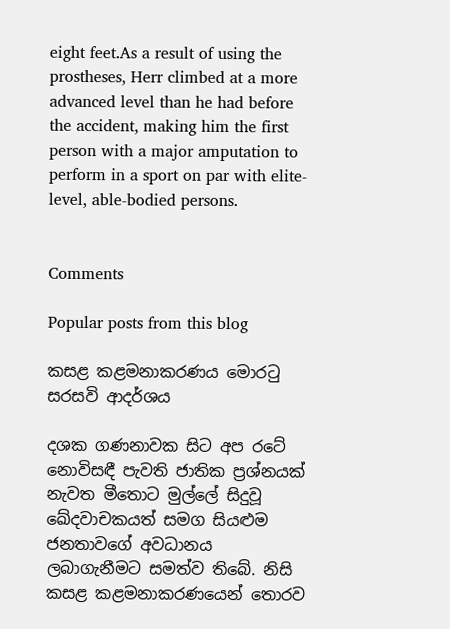eight feet.As a result of using the prostheses, Herr climbed at a more advanced level than he had before the accident, making him the first person with a major amputation to perform in a sport on par with elite-level, able-bodied persons.


Comments

Popular posts from this blog

කසළ කළමනාකරණය මොරටු සරසවි ආදර්ශය

දශක ගණනාවක සිට අප රටේ නොවිසඳී පැවති ජාතික ප්‍රශ්නයක් නැවත මීතොට මුල්ලේ සිදුවූ ඛේදවාචකයත් සමග සියළුම ජනතාවගේ අවධානය ලබාගැනීමට සමත්ව තිබේ. නිසි කසළ කළමනාකරණයෙන් තොරව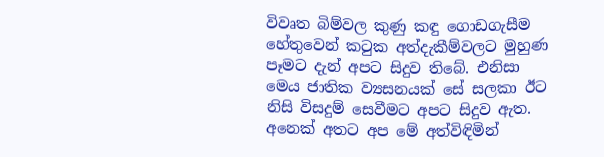විවෘත බිම්වල කුණු කඳු ගොඩගැසීම හේතුවෙන් කටුක අත්දැකීම්වලට මුහුණ පෑමට දැන් අපට සිදුව තිබේ. එනිසා මෙය ජාතික ව්‍යසනයක් සේ සලකා ඊට නිසි විසදුම් සෙවීමට අපට සිදුව ඇත. අනෙක් අතට අප මේ අත්විඳිමින්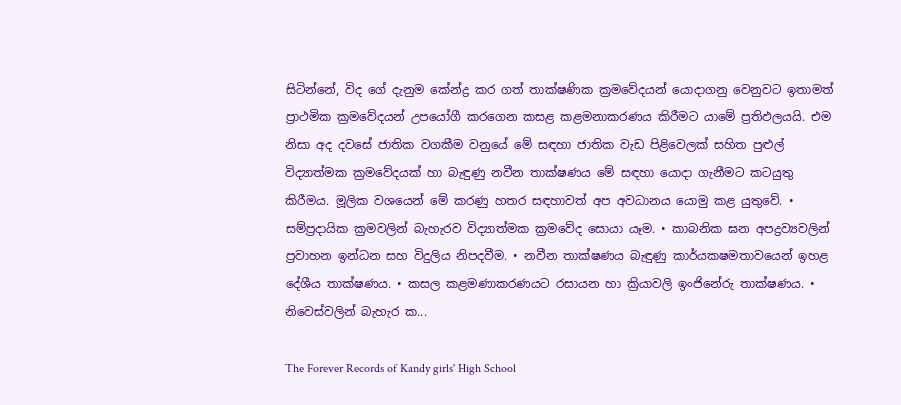සිටින්නේ, විද ගේ දැනුම කේන්ද්‍ර කර ගත් තාක්ෂණික ක්‍රමවේදයන් යොදාගනු වෙනුවට ඉතාමත් ප්‍රාථමික ක්‍රමවේදයන් උපයෝගී කරගෙන කසළ කළමනාකරණය කිරීමට යාමේ ප්‍රතිඵලයයි. එම නිසා අද දවසේ ජාතික වගකීම වනුයේ මේ සඳහා ජාතික වැඩ පිළිවෙලක් සහිත පුළුල් විද්‍යාත්මක ක්‍රමවේදයක් හා බැඳුණු නවීන තාක්ෂණය මේ සඳහා යොදා ගැනීමට කටයුතු කිරීමය. මූලික වශයෙන් මේ කරණු හතර සඳහාවත් අප අවධානය යොමු කළ යුතුවේ. • සම්ප්‍රදායික ක්‍රමවලින් බැහැරව විද්‍යාත්මක ක්‍රමවේද සොයා යෑම. • කාබනික ඝන අපද්‍රව්‍යවලින් ප්‍රවාහන ඉන්ධන සහ විදුලිය නිපදවීම. • නවීන තාක්ෂණය බැඳුණු කාර්යක‍ෂමතාවයෙන් ඉහළ දේශීය තාක්ෂණය. • කසල කළමණාකරණයට රසායන හා ක්‍රියාවලි ඉංජිනේරු තාක්ෂණය. • නිවෙස්වලින් බැහැර ක...

The Forever Records of Kandy girls' High School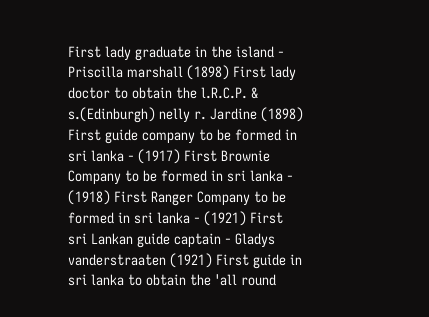First lady graduate in the island - Priscilla marshall (1898) First lady doctor to obtain the l.R.C.P. & s.(Edinburgh) nelly r. Jardine (1898) First guide company to be formed in sri lanka - (1917) First Brownie Company to be formed in sri lanka - (1918) First Ranger Company to be formed in sri lanka - (1921) First sri Lankan guide captain - Gladys vanderstraaten (1921) First guide in sri lanka to obtain the 'all round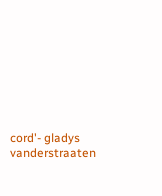cord'- gladys vanderstraaten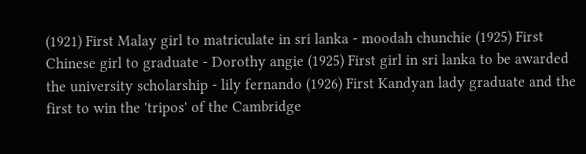(1921) First Malay girl to matriculate in sri lanka - moodah chunchie (1925) First Chinese girl to graduate - Dorothy angie (1925) First girl in sri lanka to be awarded the university scholarship - lily fernando (1926) First Kandyan lady graduate and the first to win the 'tripos' of the Cambridge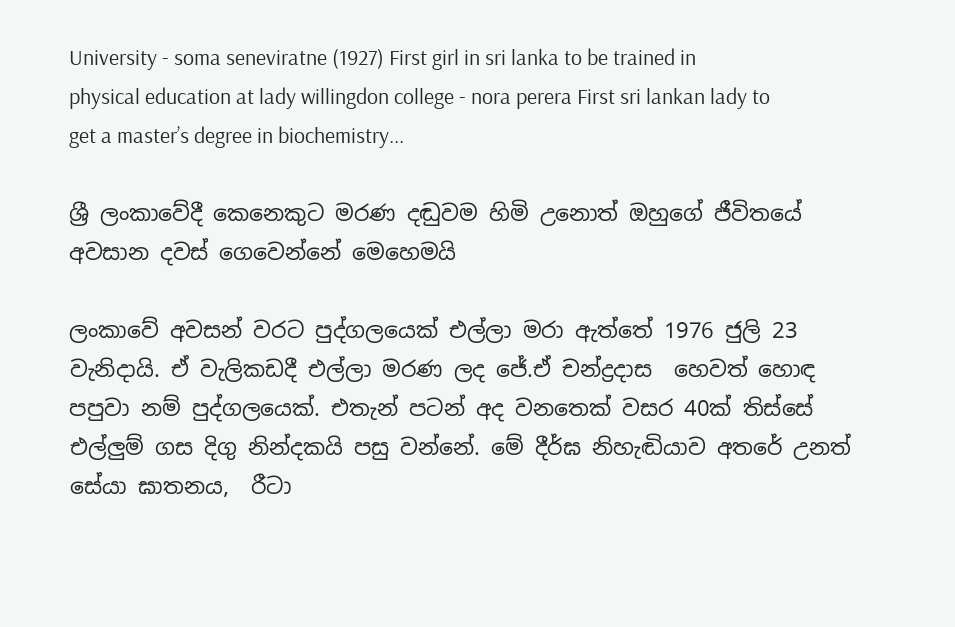University - soma seneviratne (1927) First girl in sri lanka to be trained in physical education at lady willingdon college - nora perera First sri lankan lady to get a master’s degree in biochemistry...

ශ්‍රී ලංකාවේදී කෙනෙකුට මරණ දඬුවම හිමි උනොත් ඔහුගේ ජීවිතයේ අවසාන දවස් ගෙවෙන්නේ මෙහෙමයි

ලංකාවේ අවසන් වරට පුද්ගලයෙක් එල්ලා මරා ඇත්තේ 1976 ජුලි 23 වැනිදායි. ඒ වැලිකඩදී එල්ලා මරණ ලද ජේ.ඒ චන්ද්‍රදාස  හෙවත් හොඳ පපුවා නම් පුද්ගලයෙක්. එතැන් පටන් අද වනතෙක් වසර 40ක් තිස්සේ එල්ලුම් ගස දිගු නින්දකයි පසු වන්නේ. මේ දීර්ඝ නිහැඬියාව අතරේ උනත් සේයා ඝාතනය,  රීටා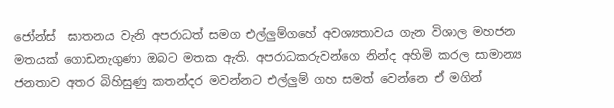ජෝන්ස්  ඝාතනය වැනි අපරාධත් සමග එල්ලුම්ගහේ අවශ්‍යතාවය ගැන විශාල මහජන මතයක් ගොඩනැගුණා ඔබට මතක ඇති. අපරාධකරුවන්ගෙ නින්ද අහිමි කරල සාමාන්‍ය ජනතාව අතර බිහිසුණු කතන්දර මවන්නට එල්ලුම් ගහ සමත් වෙන්නෙ ඒ මගින්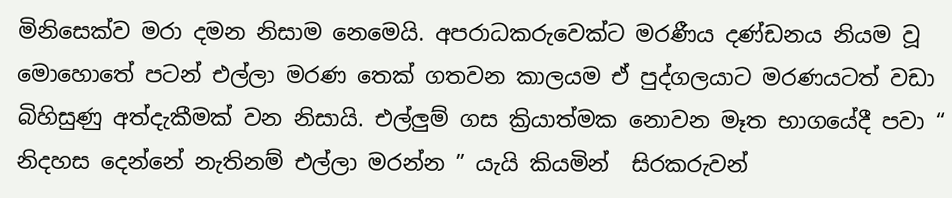මිනිසෙක්ව මරා දමන නිසාම නෙමෙයි. අපරාධකරුවෙක්ට මරණීය දණ්ඩනය නියම වූ මොහොතේ පටන් එල්ලා මරණ තෙක් ගතවන කාලයම ඒ පුද්ගලයාට මරණයටත් වඩා බිහිසුණු අත්දැකීමක් වන නිසායි. එල්ලුම් ගස ක්‍රියාත්මක නොවන මෑත භාගයේදී පවා “ නිදහස දෙන්නේ නැතිනම් එල්ලා මරන්න ” යැයි කියමින්  සිරකරුවන්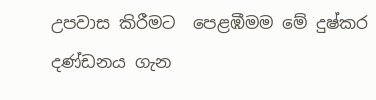උපවාස කිරීමට  පෙළඹීමම මේ දුෂ්කර දණ්ඩනය ගැන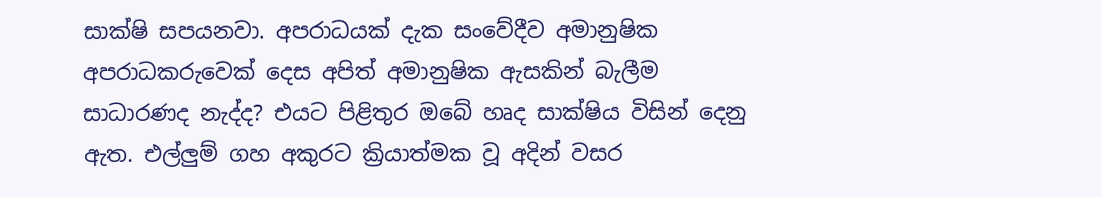සාක්ෂි සපයනවා. අපරාධයක් දැක සංවේදීව අමානුෂික අපරාධකරුවෙක් දෙස අපිත් අමානුෂික ඇසකින් බැලීම සාධාරණද නැද්ද? එයට පිළිතුර ඔබේ හෘද සාක්ෂිය විසින් දෙනු ඇත. එල්ලුම් ගහ අකුරට ක්‍රියාත්මක වූ අදින් වසර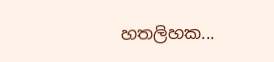හතලිහක...